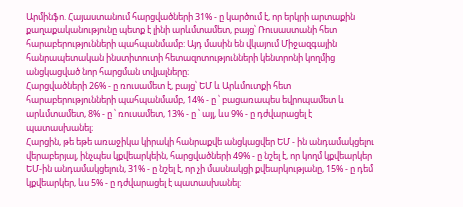Արմինֆո. Հայաստանում հարցվածների 31% - ը կարծում է, որ երկրի արտաքին քաղաքականությունը պետք է լինի արևմտամետ, բայց՝ Ռուսաստանի հետ հարաբերությունների պահպանմամբ: Այդ մասին են վկայում Միջազգային հանրապետական ինստիտուտի հետազոտությունների կենտրոնի կողմից անցկացված նոր հարցման տվյալները։
Հարցվածների 26% - ը ռուսամետ է, բայց՝ ԵՄ և Արևմուտքի հետ հարաբերությունների պահպանմամբ, 14% - ը ՝ բացառապես եվրոպամետ և արևմտամետ, 8% - ը ՝ ռուսամետ, 13% - ը ՝ այլ, ևս 9% - ը դժվարացել է պատասխանել։
Հարցին, թե եթե առաջիկա կիրակի հանրաքվե անցկացվեր ԵՄ - ին անդամակցելու վերաբերյալ, ինչպես կքվեարկեին, հարցվածների 49% - ը նշել է, որ կողմ կքվեարկեր ԵՄ-ին անդամակցելուն, 31% - ը նշել է, որ չի մասնակցի քվեարկությանը, 15% - ը դեմ կքվեարկեր, ևս 5% - ը դժվարացել է պատասխանել: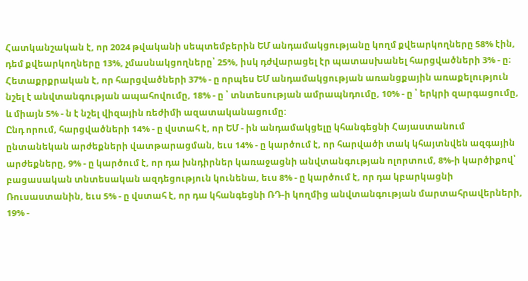Հատկանշական է, որ 2024 թվականի սեպտեմբերին ԵՄ անդամակցությանը կողմ քվեարկողները 58% էին, դեմ քվեարկողները 13%, չմասնակցողները՝ 25%, իսկ դժվարացել էր պատասխանել հարցվածների 3% - ը։
Հետաքրքրական է, որ հարցվածների 37% - ը որպես ԵՄ անդամակցության առանցքային առաքելություն նշել է անվտանգության ապահովումը, 18% - ը ՝ տնտեսության ամրապնդումը, 10% - ը ՝ երկրի զարգացումը, և միայն 5% - ն է նշել վիզային ռեժիմի ազատականացումը:
Ընդ որում, հարցվածների 14% - ը վստահ է, որ ԵՄ - ին անդամակցելը կհանգեցնի Հայաստանում ընտանեկան արժեքների վատթարացման, եւս 14% - ը կարծում է, որ հարվածի տակ կհայտնվեն ազգային արժեքները, 9% - ը կարծում է, որ դա խնդիրներ կառաջացնի անվտանգության ոլորտում, 8%-ի կարծիքով՝ բացասական տնտեսական ազդեցություն կունենա, եւս 8% - ը կարծում է, որ դա կբարկացնի Ռուսաստանին, եւս 5% - ը վստահ է, որ դա կհանգեցնի ՌԴ-ի կողմից անվտանգության մարտահրավերների, 19% -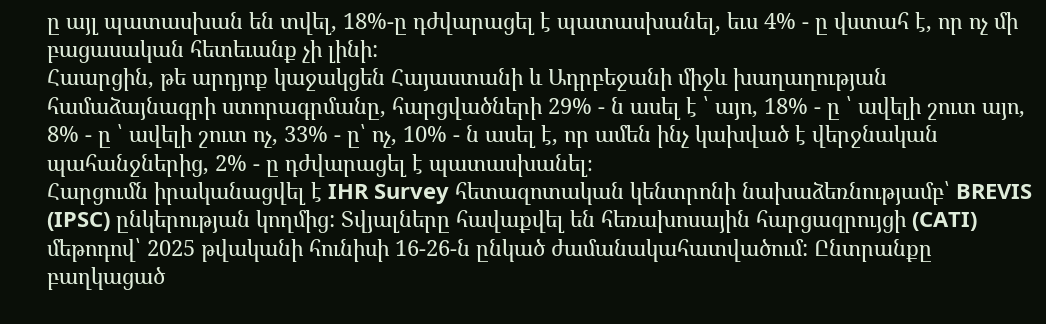ը այլ պատասխան են տվել, 18%-ը դժվարացել է պատասխանել, եւս 4% - ը վստահ է, որ ոչ մի բացասական հետեւանք չի լինի:
Հաարցին, թե արդյոք կաջակցեն Հայաստանի և Ադրբեջանի միջև խաղաղության համաձայնագրի ստորագրմանը, հարցվածների 29% - ն ասել է ՝ այո, 18% - ը ՝ ավելի շուտ այո, 8% - ը ՝ ավելի շուտ ոչ, 33% - ը՝ ոչ, 10% - ն ասել է, որ ամեն ինչ կախված է վերջնական պահանջներից, 2% - ը դժվարացել է պատասխանել։
Հարցումն իրականացվել է IHR Survey հետազոտական կենտրոնի նախաձեռնությամբ՝ BREVIS (IPSC) ընկերության կողմից: Տվյալները հավաքվել են հեռախոսային հարցազրույցի (CATI) մեթոդով՝ 2025 թվականի հունիսի 16-26-ն ընկած ժամանակահատվածում: Ընտրանքը բաղկացած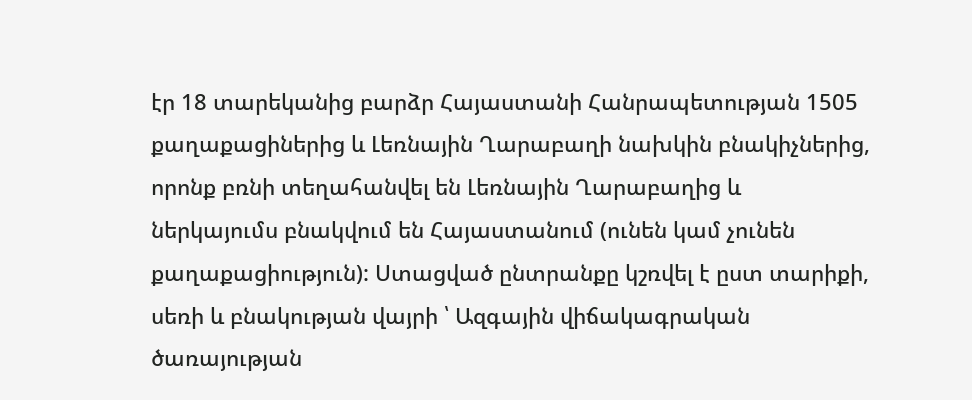էր 18 տարեկանից բարձր Հայաստանի Հանրապետության 1505 քաղաքացիներից և Լեռնային Ղարաբաղի նախկին բնակիչներից, որոնք բռնի տեղահանվել են Լեռնային Ղարաբաղից և ներկայումս բնակվում են Հայաստանում (ունեն կամ չունեն քաղաքացիություն): Ստացված ընտրանքը կշռվել է ըստ տարիքի, սեռի և բնակության վայրի ՝ Ազգային վիճակագրական ծառայության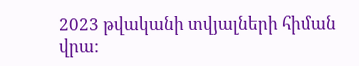2023 թվականի տվյալների հիման վրա: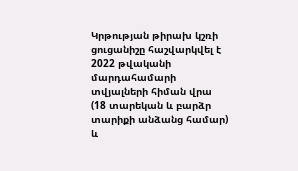Կրթության թիրախ կշռի ցուցանիշը հաշվարկվել է 2022 թվականի մարդահամարի տվյալների հիման վրա (18 տարեկան և բարձր տարիքի անձանց համար) և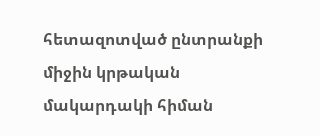հետազոտված ընտրանքի միջին կրթական մակարդակի հիման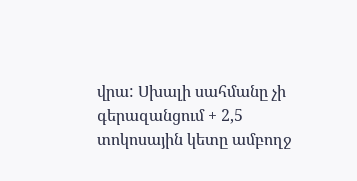վրա: Սխալի սահմանը չի գերազանցում + 2,5 տոկոսային կետը ամբողջ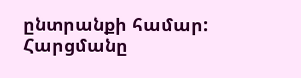ընտրանքի համար: Հարցմանը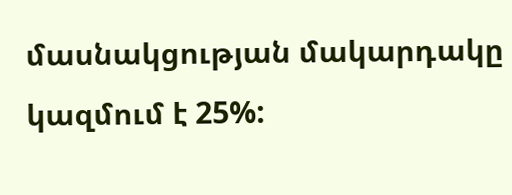մասնակցության մակարդակը կազմում է 25%: